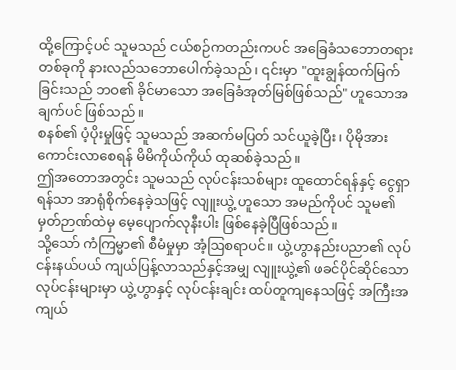ထို့ကြောင့်ပင် သူမသည် ငယ်စဉ်ကတည်းကပင် အခြေခံသဘောတရား တစ်ခုကို နားလည်သဘောပေါက်ခဲ့သည်၊ ၎င်းမှာ "ထူးချွန်ထက်မြက်ခြင်းသည် ဘဝ၏ ခိုင်မာသော အခြေခံအုတ်မြစ်ဖြစ်သည်" ဟူသောအချက်ပင် ဖြစ်သည်။
စနစ်၏ ပံ့ပိုးမှုဖြင့် သူမသည် အဆက်မပြတ် သင်ယူခဲ့ပြီး၊ ပိုမိုအားကောင်းလာစေရန် မိမိကိုယ်ကိုယ် ထုဆစ်ခဲ့သည်။
ဤအတောအတွင်း သူမသည် လုပ်ငန်းသစ်များ ထူထောင်ရန်နှင့် ငွေရှာရန်သာ အာရုံစိုက်နေခဲ့သဖြင့် လျူးယွဲ့ ဟူသော အမည်ကိုပင် သူမ၏ မှတ်ဉာဏ်ထဲမှ မေ့ပျောက်လုနီးပါး ဖြစ်နေခဲ့ပြီဖြစ်သည်။
သို့သော် ကံကြမ္မာ၏ စီမံမှုမှာ အံ့ဩစရာပင်။ ယွဲ့ဟွာနည်းပညာ၏ လုပ်ငန်းနယ်ပယ် ကျယ်ပြန့်လာသည်နှင့်အမျှ လျူးယွဲ့၏ ဖခင်ပိုင်ဆိုင်သော လုပ်ငန်းများမှာ ယွဲ့ဟွာနှင့် လုပ်ငန်းချင်း ထပ်တူကျနေသဖြင့် အကြီးအကျယ်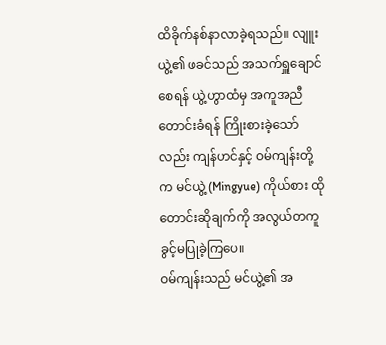ထိခိုက်နစ်နာလာခဲ့ရသည်။ လျူးယွဲ့၏ ဖခင်သည် အသက်ရှူချောင်စေရန် ယွဲ့ဟွာထံမှ အကူအညီတောင်းခံရန် ကြိုးစားခဲ့သော်လည်း ကျန်ဟင်နှင့် ဝမ်ကျန်းတို့က မင်ယွဲ့ (Mingyue) ကိုယ်စား ထိုတောင်းဆိုချက်ကို အလွယ်တကူ ခွင့်မပြုခဲ့ကြပေ။
ဝမ်ကျန်းသည် မင်ယွဲ့၏ အ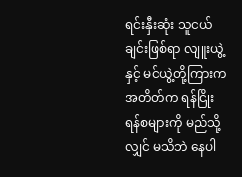ရင်းနှီးဆုံး သူငယ်ချင်းဖြစ်ရာ လျူးယွဲ့နှင့် မင်ယွဲ့တို့ကြားက အတိတ်က ရန်ငြိုးရန်စများကို မည်သို့လျှင် မသိဘဲ နေပါ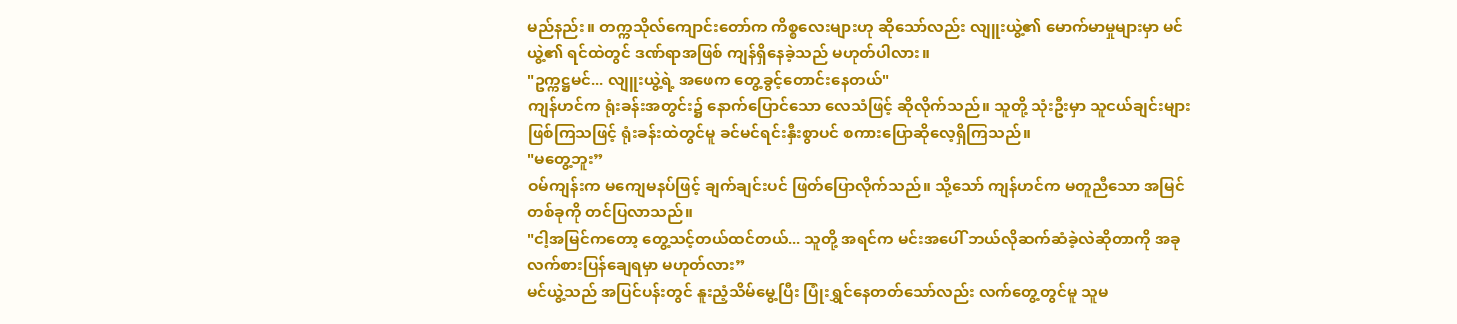မည်နည်း။ တက္ကသိုလ်ကျောင်းတော်က ကိစ္စလေးများဟု ဆိုသော်လည်း လျူးယွဲ့၏ မောက်မာမှုများမှာ မင်ယွဲ့၏ ရင်ထဲတွင် ဒဏ်ရာအဖြစ် ကျန်ရှိနေခဲ့သည် မဟုတ်ပါလား။
"ဥက္ကဋ္ဌမင်... လျူးယွဲ့ရဲ့ အဖေက တွေ့ခွင့်တောင်းနေတယ်"
ကျန်ဟင်က ရုံးခန်းအတွင်း၌ နောက်ပြောင်သော လေသံဖြင့် ဆိုလိုက်သည်။ သူတို့ သုံးဦးမှာ သူငယ်ချင်းများ ဖြစ်ကြသဖြင့် ရုံးခန်းထဲတွင်မူ ခင်မင်ရင်းနှီးစွာပင် စကားပြောဆိုလေ့ရှိကြသည်။
"မတွေ့ဘူး”
ဝမ်ကျန်းက မကျေမနပ်ဖြင့် ချက်ချင်းပင် ဖြတ်ပြောလိုက်သည်။ သို့သော် ကျန်ဟင်က မတူညီသော အမြင်တစ်ခုကို တင်ပြလာသည်။
"ငါ့အမြင်ကတော့ တွေ့သင့်တယ်ထင်တယ်... သူတို့ အရင်က မင်းအပေါ် ဘယ်လိုဆက်ဆံခဲ့လဲဆိုတာကို အခု လက်စားပြန်ချေရမှာ မဟုတ်လား”
မင်ယွဲ့သည် အပြင်ပန်းတွင် နူးညံ့သိမ်မွေ့ပြီး ပြုံးရွှင်နေတတ်သော်လည်း လက်တွေ့တွင်မူ သူမ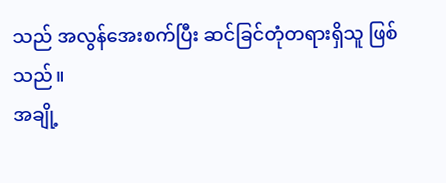သည် အလွန်အေးစက်ပြီး ဆင်ခြင်တုံတရားရှိသူ ဖြစ်သည်။
အချို့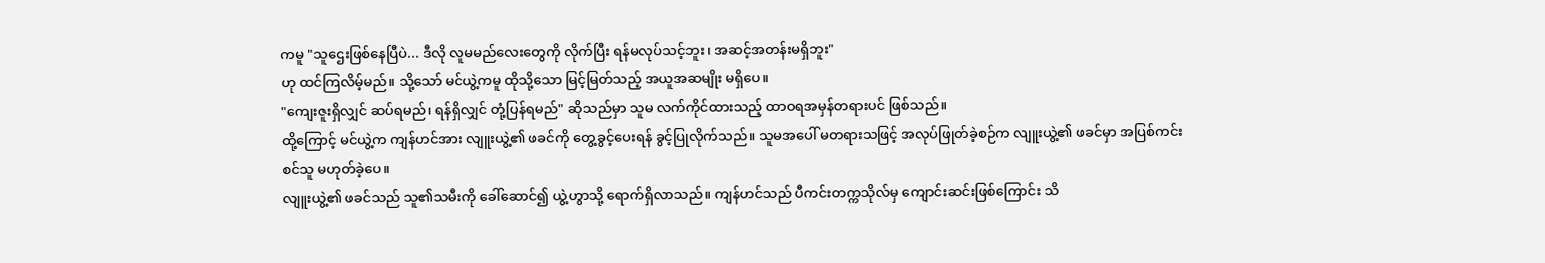ကမူ "သူဌေးဖြစ်နေပြီပဲ... ဒီလို လူမမည်လေးတွေကို လိုက်ပြီး ရန်မလုပ်သင့်ဘူး၊ အဆင့်အတန်းမရှိဘူး"
ဟု ထင်ကြလိမ့်မည်။ သို့သော် မင်ယွဲ့ကမူ ထိုသို့သော မြင့်မြတ်သည့် အယူအဆမျိုး မရှိပေ။
"ကျေးဇူးရှိလျှင် ဆပ်ရမည်၊ ရန်ရှိလျှင် တုံ့ပြန်ရမည်" ဆိုသည်မှာ သူမ လက်ကိုင်ထားသည့် ထာဝရအမှန်တရားပင် ဖြစ်သည်။
ထို့ကြောင့် မင်ယွဲ့က ကျန်ဟင်အား လျူးယွဲ့၏ ဖခင်ကို တွေ့ခွင့်ပေးရန် ခွင့်ပြုလိုက်သည်။ သူမအပေါ် မတရားသဖြင့် အလုပ်ဖြုတ်ခဲ့စဉ်က လျူးယွဲ့၏ ဖခင်မှာ အပြစ်ကင်းစင်သူ မဟုတ်ခဲ့ပေ။
လျူးယွဲ့၏ ဖခင်သည် သူ၏သမီးကို ခေါ်ဆောင်၍ ယွဲ့ဟွာသို့ ရောက်ရှိလာသည်။ ကျန်ဟင်သည် ပီကင်းတက္ကသိုလ်မှ ကျောင်းဆင်းဖြစ်ကြောင်း သိ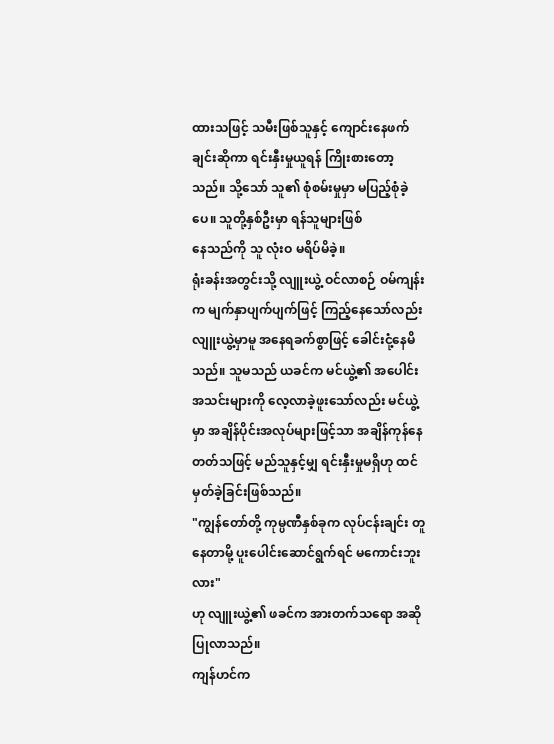ထားသဖြင့် သမီးဖြစ်သူနှင့် ကျောင်းနေဖက်ချင်းဆိုကာ ရင်းနှီးမှုယူရန် ကြိုးစားတော့သည်။ သို့သော် သူ၏ စုံစမ်းမှုမှာ မပြည့်စုံခဲ့ပေ။ သူတို့နှစ်ဦးမှာ ရန်သူများဖြစ်
နေသည်ကို သူ လုံးဝ မရိပ်မိခဲ့။
ရုံးခန်းအတွင်းသို့ လျူးယွဲ့ ဝင်လာစဉ် ဝမ်ကျန်းက မျက်နှာပျက်ပျက်ဖြင့် ကြည့်နေသော်လည်း လျူးယွဲ့မှာမူ အနေရခက်စွာဖြင့် ခေါင်းငုံ့နေမိသည်။ သူမသည် ယခင်က မင်ယွဲ့၏ အပေါင်းအသင်းများကို လေ့လာခဲ့ဖူးသော်လည်း မင်ယွဲ့မှာ အချိန်ပိုင်းအလုပ်များဖြင့်သာ အချိန်ကုန်နေတတ်သဖြင့် မည်သူနှင့်မျှ ရင်းနှီးမှုမရှိဟု ထင်မှတ်ခဲ့ခြင်းဖြစ်သည်။
"ကျွန်တော်တို့ ကုမ္ပဏီနှစ်ခုက လုပ်ငန်းချင်း တူနေတာမို့ ပူးပေါင်းဆောင်ရွက်ရင် မကောင်းဘူးလား"
ဟု လျူးယွဲ့၏ ဖခင်က အားတက်သရော အဆိုပြုလာသည်။
ကျန်ဟင်က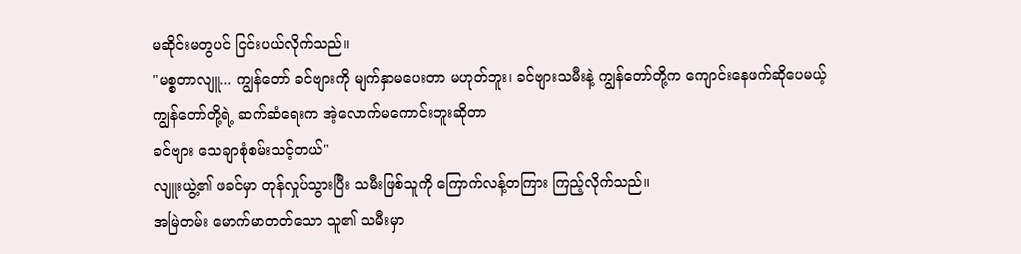မဆိုင်းမတွပင် ငြင်းပယ်လိုက်သည်။
"မစ္စတာလျူ... ကျွန်တော် ခင်ဗျားကို မျက်နှာမပေးတာ မဟုတ်ဘူး၊ ခင်ဗျားသမီးနဲ့ ကျွန်တော်တို့က ကျောင်းနေဖက်ဆိုပေမယ့် ကျွန်တော်တို့ရဲ့ ဆက်ဆံရေးက အဲ့လောက်မကောင်းဘူးဆိုတာ
ခင်ဗျား သေချာစုံစမ်းသင့်တယ်"
လျူးယွဲ့၏ ဖခင်မှာ တုန်လှုပ်သွားပြီး သမီးဖြစ်သူကို ကြောက်လန့်တကြား ကြည့်လိုက်သည်။
အမြဲတမ်း မောက်မာတတ်သော သူ၏ သမီးမှာ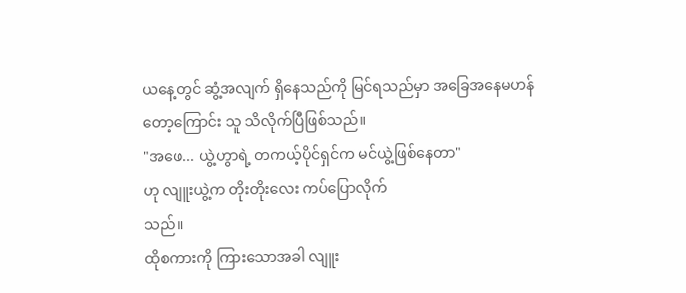ယနေ့တွင် ဆွံ့အလျက် ရှိနေသည်ကို မြင်ရသည်မှာ အခြေအနေမဟန်တော့ကြောင်း သူ သိလိုက်ပြီဖြစ်သည်။
"အဖေ... ယွဲ့ဟွာရဲ့ တကယ့်ပိုင်ရှင်က မင်ယွဲ့ဖြစ်နေတာ"
ဟု လျူးယွဲ့က တိုးတိုးလေး ကပ်ပြောလိုက်
သည်။
ထိုစကားကို ကြားသောအခါ လျူး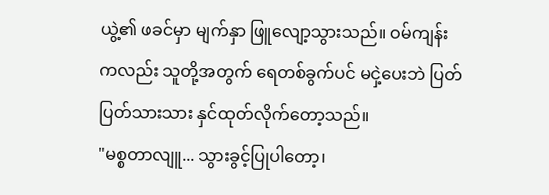ယွဲ့၏ ဖခင်မှာ မျက်နှာ ဖြူလျော့သွားသည်။ ဝမ်ကျန်းကလည်း သူတို့အတွက် ရေတစ်ခွက်ပင် မငှဲ့ပေးဘဲ ပြတ်ပြတ်သားသား နှင်ထုတ်လိုက်တော့သည်။
"မစ္စတာလျူ... သွားခွင့်ပြုပါတော့၊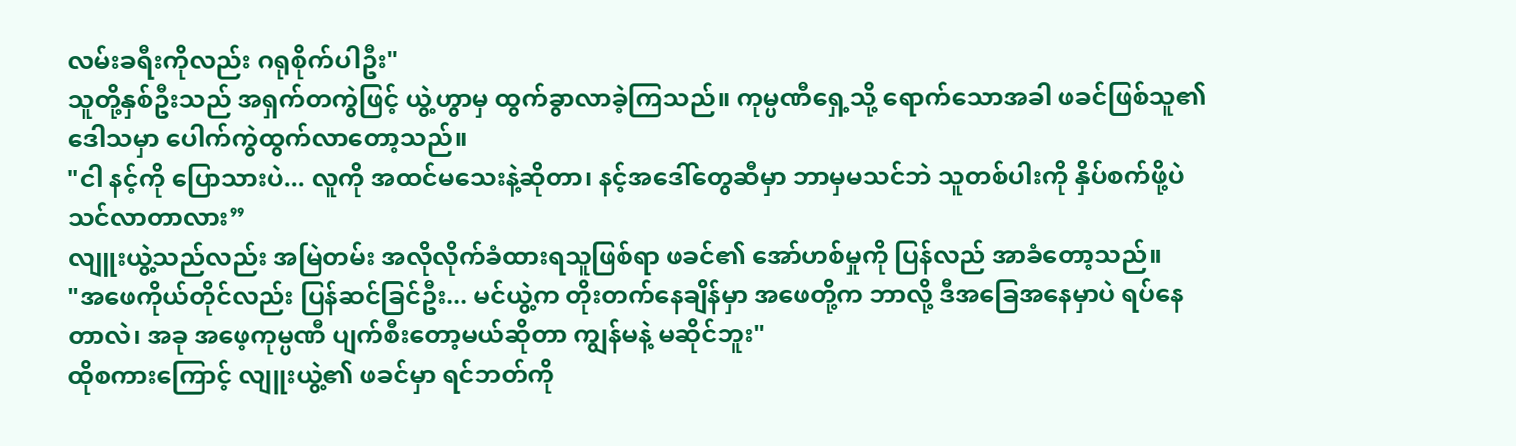လမ်းခရီးကိုလည်း ဂရုစိုက်ပါဦး"
သူတို့နှစ်ဦးသည် အရှက်တကွဲဖြင့် ယွဲ့ဟွာမှ ထွက်ခွာလာခဲ့ကြသည်။ ကုမ္ပဏီရှေ့သို့ ရောက်သောအခါ ဖခင်ဖြစ်သူ၏ ဒေါသမှာ ပေါက်ကွဲထွက်လာတော့သည်။
"ငါ နင့်ကို ပြောသားပဲ... လူကို အထင်မသေးနဲ့ဆိုတာ၊ နင့်အဒေါ်တွေဆီမှာ ဘာမှမသင်ဘဲ သူတစ်ပါးကို နှိပ်စက်ဖို့ပဲ သင်လာတာလား”
လျူးယွဲ့သည်လည်း အမြဲတမ်း အလိုလိုက်ခံထားရသူဖြစ်ရာ ဖခင်၏ အော်ဟစ်မှုကို ပြန်လည် အာခံတော့သည်။
"အဖေကိုယ်တိုင်လည်း ပြန်ဆင်ခြင်ဦး... မင်ယွဲ့က တိုးတက်နေချိန်မှာ အဖေတို့က ဘာလို့ ဒီအခြေအနေမှာပဲ ရပ်နေတာလဲ၊ အခု အဖေ့ကုမ္ပဏီ ပျက်စီးတော့မယ်ဆိုတာ ကျွန်မနဲ့ မဆိုင်ဘူး"
ထိုစကားကြောင့် လျူးယွဲ့၏ ဖခင်မှာ ရင်ဘတ်ကို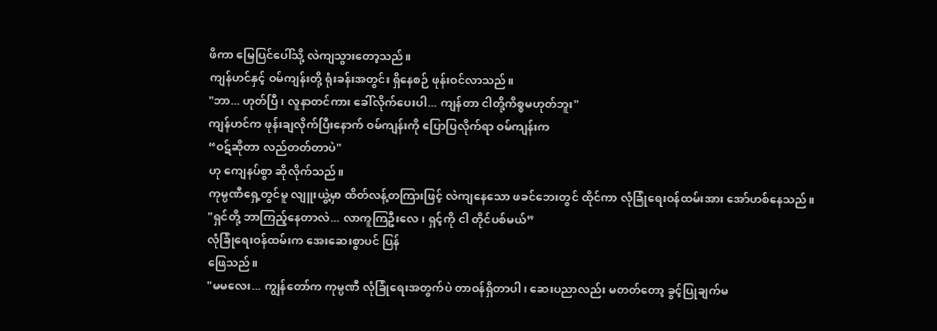ဖိကာ မြေပြင်ပေါ်သို့ လဲကျသွားတော့သည်။
ကျန်ဟင်နှင့် ဝမ်ကျန်းတို့ ရုံးခန်းအတွင်း ရှိနေစဉ် ဖုန်းဝင်လာသည်။
"ဘာ... ဟုတ်ပြီ၊ လူနာတင်ကား ခေါ်လိုက်ပေးပါ... ကျန်တာ ငါတို့ကိစ္စမဟုတ်ဘူး"
ကျန်ဟင်က ဖုန်းချလိုက်ပြီးနောက် ဝမ်ကျန်းကို ပြောပြလိုက်ရာ ဝမ်ကျန်းက
“ဝဋ်ဆိုတာ လည်တတ်တာပဲ"
ဟု ကျေနပ်စွာ ဆိုလိုက်သည်။
ကုမ္ပဏီရှေ့တွင်မူ လျူးယွဲ့မှာ ထိတ်လန့်တကြားဖြင့် လဲကျနေသော ဖခင်ဘေးတွင် ထိုင်ကာ လုံခြုံရေးဝန်ထမ်းအား အော်ဟစ်နေသည်။
"ရှင်တို့ ဘာကြည့်နေတာလဲ... လာကူကြဦးလေ၊ ရှင့်ကို ငါ တိုင်ပစ်မယ်”
လုံခြုံရေးဝန်ထမ်းက အေးဆေးစွာပင် ပြန်
ဖြေသည်။
"မမလေး... ကျွန်တော်က ကုမ္ပဏီ လုံခြုံရေးအတွက်ပဲ တာဝန်ရှိတာပါ၊ ဆေးပညာလည်း မတတ်တော့ ခွင့်ပြုချက်မ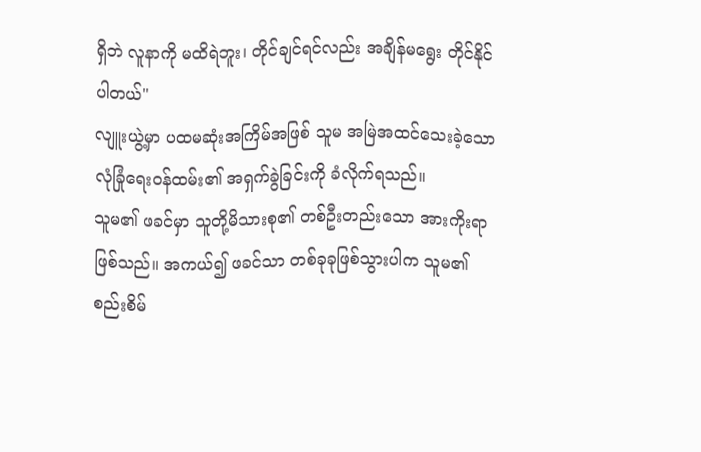ရှိဘဲ လူနာကို မထိရဲဘူး၊ တိုင်ချင်ရင်လည်း အချိန်မရွေး တိုင်နိုင်ပါတယ်"
လျူးယွဲ့မှာ ပထမဆုံးအကြိမ်အဖြစ် သူမ အမြဲအထင်သေးခဲ့သော လုံခြုံရေးဝန်ထမ်း၏ အရှက်ခွဲခြင်းကို ခံလိုက်ရသည်။
သူမ၏ ဖခင်မှာ သူတို့မိသားစု၏ တစ်ဦးတည်းသော အားကိုးရာဖြစ်သည်။ အကယ်၍ ဖခင်သာ တစ်ခုခုဖြစ်သွားပါက သူမ၏ စည်းစိမ်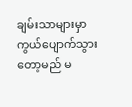ချမ်းသာများမှာ ကွယ်ပျောက်သွားတော့မည် မ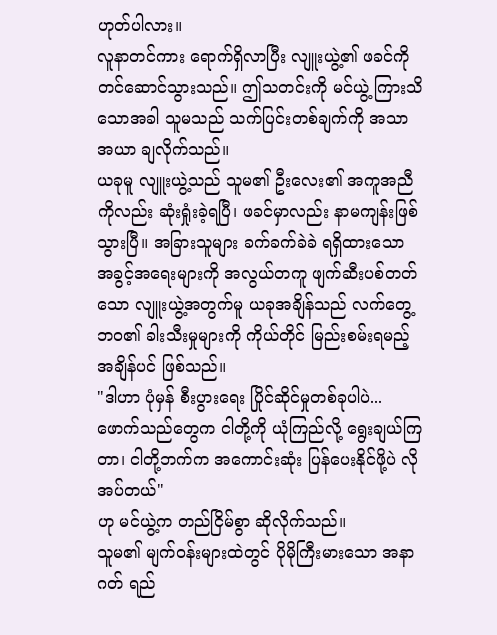ဟုတ်ပါလား။
လူနာတင်ကား ရောက်ရှိလာပြီး လျူးယွဲ့၏ ဖခင်ကို တင်ဆောင်သွားသည်။ ဤသတင်းကို မင်ယွဲ့ ကြားသိသောအခါ သူမသည် သက်ပြင်းတစ်ချက်ကို အသာအယာ ချလိုက်သည်။
ယခုမူ လျူးယွဲ့သည် သူမ၏ ဦးလေး၏ အကူအညီကိုလည်း ဆုံးရှုံးခဲ့ရပြီ၊ ဖခင်မှာလည်း နာမကျန်းဖြစ်သွားပြီ။ အခြားသူများ ခက်ခက်ခဲခဲ ရရှိထားသော အခွင့်အရေးများကို အလွယ်တကူ ဖျက်ဆီးပစ်တတ်သော လျူးယွဲ့အတွက်မူ ယခုအချိန်သည် လက်တွေ့ဘဝ၏ ခါးသီးမှုများကို ကိုယ်တိုင် မြည်းစမ်းရမည့် အချိန်ပင် ဖြစ်သည်။
"ဒါဟာ ပုံမှန် စီးပွားရေး ပြိုင်ဆိုင်မှုတစ်ခုပါပဲ...
ဖောက်သည်တွေက ငါတို့ကို ယုံကြည်လို့ ရွေးချယ်ကြတာ၊ ငါတို့ဘက်က အကောင်းဆုံး ပြန်ပေးနိုင်ဖို့ပဲ လိုအပ်တယ်"
ဟု မင်ယွဲ့က တည်ငြိမ်စွာ ဆိုလိုက်သည်။
သူမ၏ မျက်ဝန်းများထဲတွင် ပိုမိုကြီးမားသော အနာဂတ် ရည်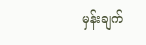မှန်းချက်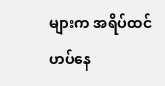များက အရိပ်ထင်ဟပ်နေ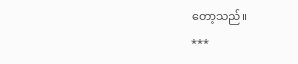တော့သည်။
***